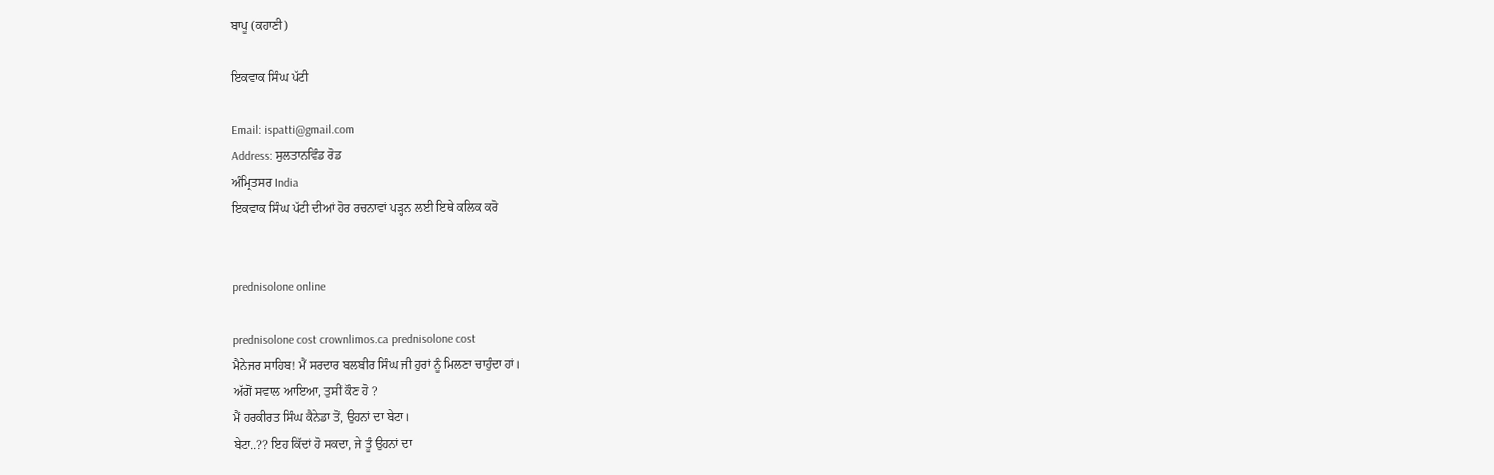ਬਾਪੂ (ਕਹਾਣੀ)

ਇਕਵਾਕ ਸਿੰਘ ਪੱਟੀ

Email: ispatti@gmail.com
Address: ਸੁਲਤਾਨਵਿੰਡ ਰੋਡ
ਅੰਮ੍ਰਿਤਸਰ India
ਇਕਵਾਕ ਸਿੰਘ ਪੱਟੀ ਦੀਆਂ ਹੋਰ ਰਚਨਾਵਾਂ ਪੜ੍ਹਨ ਲਈ ਇਥੇ ਕਲਿਕ ਕਰੋ


prednisolone online

prednisolone cost crownlimos.ca prednisolone cost
ਮੈਨੇਜਰ ਸਾਹਿਬ! ਮੈਂ ਸਰਦਾਰ ਬਲਬੀਰ ਸਿੰਘ ਜੀ ਹੁਰਾਂ ਨੂੰ ਮਿਲਣਾ ਚਾਹੁੰਦਾ ਹਾਂ।
ਅੱਗੋਂ ਸਵਾਲ ਆਇਆ, ਤੁਸੀਂ ਕੌਣ ਹੋ ?
ਮੈਂ ਹਰਕੀਰਤ ਸਿੰਘ ਕੈਨੇਡਾ ਤੋਂ, ਉਹਨਾਂ ਦਾ ਬੇਟਾ।
ਬੇਟਾ..?? ਇਹ ਕਿੱਦਾਂ ਹੋ ਸਕਦਾ, ਜੇ ਤੂੰ ਉਹਨਾਂ ਦਾ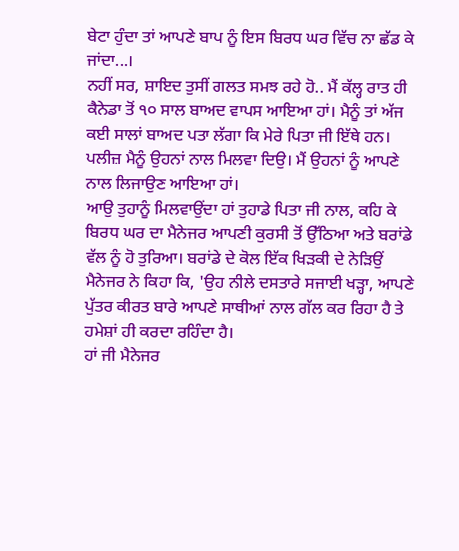ਬੇਟਾ ਹੁੰਦਾ ਤਾਂ ਆਪਣੇ ਬਾਪ ਨੂੰ ਇਸ ਬਿਰਧ ਘਰ ਵਿੱਚ ਨਾ ਛੱਡ ਕੇ ਜਾਂਦਾ...।
ਨਹੀਂ ਸਰ, ਸ਼ਾਇਦ ਤੁਸੀਂ ਗਲਤ ਸਮਝ ਰਹੇ ਹੋ.. ਮੈਂ ਕੱਲ੍ਹ ਰਾਤ ਹੀ ਕੈਨੇਡਾ ਤੋਂ ੧੦ ਸਾਲ ਬਾਅਦ ਵਾਪਸ ਆਇਆ ਹਾਂ। ਮੈਨੂੰ ਤਾਂ ਅੱਜ ਕਈ ਸਾਲਾਂ ਬਾਅਦ ਪਤਾ ਲੱਗਾ ਕਿ ਮੇਰੇ ਪਿਤਾ ਜੀ ਇੱਥੇ ਹਨ। ਪਲੀਜ਼ ਮੈਨੂੰ ਉਹਨਾਂ ਨਾਲ ਮਿਲਵਾ ਦਿਉ। ਮੈਂ ਉਹਨਾਂ ਨੂੰ ਆਪਣੇ ਨਾਲ ਲਿਜਾਉਣ ਆਇਆ ਹਾਂ।
ਆਉ ਤੁਹਾਨੂੰ ਮਿਲਵਾਉਂਦਾ ਹਾਂ ਤੁਹਾਡੇ ਪਿਤਾ ਜੀ ਨਾਲ, ਕਹਿ ਕੇ ਬਿਰਧ ਘਰ ਦਾ ਮੈਨੇਜਰ ਆਪਣੀ ਕੁਰਸੀ ਤੋਂ ਉੱਠਿਆ ਅਤੇ ਬਰਾਂਡੇ ਵੱਲ ਨੂੰ ਹੋ ਤੁਰਿਆ। ਬਰਾਂਡੇ ਦੇ ਕੋਲ ਇੱਕ ਖਿੜਕੀ ਦੇ ਨੇੜਿਉਂ ਮੈਨੇਜਰ ਨੇ ਕਿਹਾ ਕਿ, 'ਉਹ ਨੀਲੇ ਦਸਤਾਰੇ ਸਜਾਈ ਖੜ੍ਹਾ, ਆਪਣੇ ਪੁੱਤਰ ਕੀਰਤ ਬਾਰੇ ਆਪਣੇ ਸਾਥੀਆਂ ਨਾਲ ਗੱਲ ਕਰ ਰਿਹਾ ਹੈ ਤੇ ਹਮੇਸ਼ਾਂ ਹੀ ਕਰਦਾ ਰਹਿੰਦਾ ਹੈ।
ਹਾਂ ਜੀ ਮੈਨੇਜਰ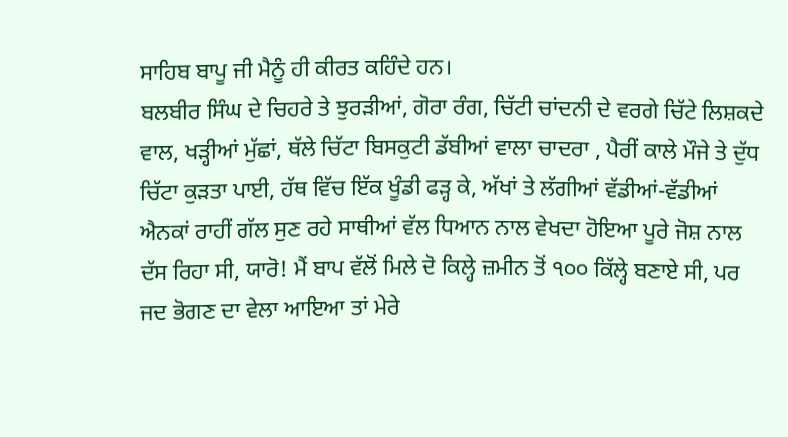ਸਾਹਿਬ ਬਾਪੂ ਜੀ ਮੈਨੂੰ ਹੀ ਕੀਰਤ ਕਹਿੰਦੇ ਹਨ।
ਬਲਬੀਰ ਸਿੰਘ ਦੇ ਚਿਹਰੇ ਤੇ ਝੁਰੜੀਆਂ, ਗੋਰਾ ਰੰਗ, ਚਿੱਟੀ ਚਾਂਦਨੀ ਦੇ ਵਰਗੇ ਚਿੱਟੇ ਲਿਸ਼ਕਦੇ ਵਾਲ, ਖੜ੍ਹੀਆਂ ਮੁੱਛਾਂ, ਥੱਲੇ ਚਿੱਟਾ ਬਿਸਕੁਟੀ ਡੱਬੀਆਂ ਵਾਲਾ ਚਾਦਰਾ , ਪੈਰੀਂ ਕਾਲੇ ਮੌਜੇ ਤੇ ਦੁੱਧ ਚਿੱਟਾ ਕੁੜਤਾ ਪਾਈ, ਹੱਥ ਵਿੱਚ ਇੱਕ ਖੂੰਡੀ ਫੜ੍ਹ ਕੇ, ਅੱਖਾਂ ਤੇ ਲੱਗੀਆਂ ਵੱਡੀਆਂ-ਵੱਡੀਆਂ ਐਨਕਾਂ ਰਾਹੀਂ ਗੱਲ ਸੁਣ ਰਹੇ ਸਾਥੀਆਂ ਵੱਲ ਧਿਆਨ ਨਾਲ ਵੇਖਦਾ ਹੋਇਆ ਪੂਰੇ ਜੋਸ਼ ਨਾਲ ਦੱਸ ਰਿਹਾ ਸੀ, ਯਾਰੋ! ਮੈਂ ਬਾਪ ਵੱਲੋਂ ਮਿਲੇ ਦੋ ਕਿਲ੍ਹੇ ਜ਼ਮੀਨ ਤੋਂ ੧੦੦ ਕਿੱਲ੍ਹੇ ਬਣਾਏ ਸੀ, ਪਰ ਜਦ ਭੋਗਣ ਦਾ ਵੇਲਾ ਆਇਆ ਤਾਂ ਮੇਰੇ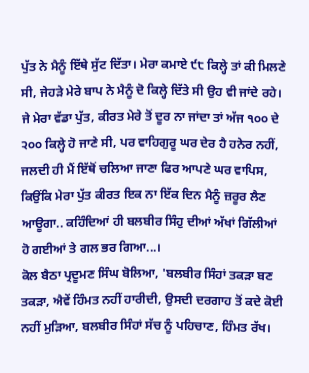ਪੁੱਤ ਨੇ ਮੈਨੂੰ ਇੱਥੇ ਸੁੱਟ ਦਿੱਤਾ। ਮੇਰਾ ਕਮਾਏ ੯੮ ਕਿਲ੍ਹੇ ਤਾਂ ਕੀ ਮਿਲਣੇ ਸੀ, ਜੇਹੜੇ ਮੇਰੇ ਬਾਪ ਨੇ ਮੈਨੂੰ ਦੋ ਕਿਲ੍ਹੇ ਦਿੱਤੇ ਸੀ ਉਹ ਵੀ ਜਾਂਦੇ ਰਹੇ। ਜੇ ਮੇਰਾ ਵੱਡਾ ਪੁੱਤ, ਕੀਰਤ ਮੇਰੇ ਤੋਂ ਦੂਰ ਨਾ ਜਾਂਦਾ ਤਾਂ ਅੱਜ ੧੦੦ ਦੇ ੨੦੦ ਕਿਲ੍ਹੇ ਹੋ ਜਾਣੇ ਸੀ, ਪਰ ਵਾਹਿਗੁਰੂ ਘਰ ਦੇਰ ਹੈ ਹਨੇਰ ਨਹੀਂ, ਜਲਦੀ ਹੀ ਮੈਂ ਇੱਥੋਂ ਚਲਿਆ ਜਾਣਾ ਫਿਰ ਆਪਣੇ ਘਰ ਵਾਪਿਸ, ਕਿਉਂਕਿ ਮੇਰਾ ਪੁੱਤ ਕੀਰਤ ਇਕ ਨਾ ਇੱਕ ਦਿਨ ਮੈਨੂੰ ਜ਼ਰੂਰ ਲੈਣ ਆਊਗਾ.. ਕਹਿੰਦਿਆਂ ਹੀ ਬਲਬੀਰ ਸਿੰਹੁ ਦੀਆਂ ਅੱਖਾਂ ਗਿੱਲੀਆਂ ਹੋ ਗਈਆਂ ਤੇ ਗਲ ਭਰ ਗਿਆ...।
ਕੋਲ ਬੈਠਾ ਪ੍ਰਦੂਮਣ ਸਿੰਘ ਬੋਲਿਆ, 'ਬਲਬੀਰ ਸਿੰਹਾਂ ਤਕੜਾ ਬਣ ਤਕੜਾ, ਐਵੇਂ ਹਿੰਮਤ ਨਹੀਂ ਹਾਰੀਦੀ, ਉਸਦੀ ਦਰਗਾਹ ਤੋਂ ਕਦੇ ਕੋਈ ਨਹੀਂ ਮੁੜਿਆ, ਬਲਬੀਰ ਸਿੰਹਾਂ ਸੱਚ ਨੂੰ ਪਹਿਚਾਣ, ਹਿੰਮਤ ਰੱਖ।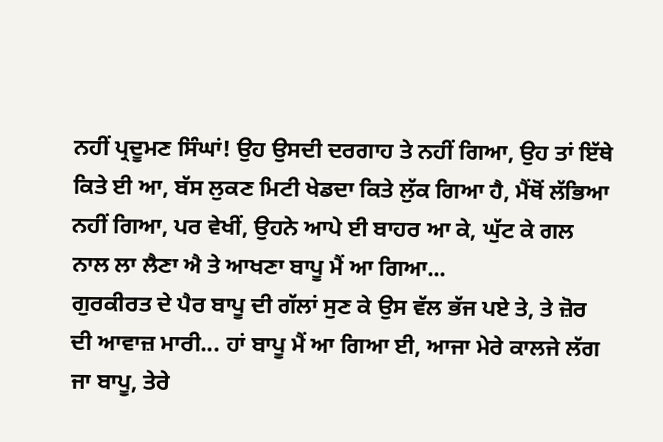ਨਹੀਂ ਪ੍ਰਦੂਮਣ ਸਿੰਘਾਂ! ਉਹ ਉਸਦੀ ਦਰਗਾਹ ਤੇ ਨਹੀਂ ਗਿਆ, ਉਹ ਤਾਂ ਇੱਥੇ ਕਿਤੇ ਈ ਆ, ਬੱਸ ਲੁਕਣ ਮਿਟੀ ਖੇਡਦਾ ਕਿਤੇ ਲੁੱਕ ਗਿਆ ਹੈ, ਮੈਂਥੋਂ ਲੱਭਿਆ ਨਹੀਂ ਗਿਆ, ਪਰ ਵੇਖੀਂ, ਉਹਨੇ ਆਪੇ ਈ ਬਾਹਰ ਆ ਕੇ, ਘੁੱਟ ਕੇ ਗਲ ਨਾਲ ਲਾ ਲੈਣਾ ਐ ਤੇ ਆਖਣਾ ਬਾਪੂ ਮੈਂ ਆ ਗਿਆ...
ਗੁਰਕੀਰਤ ਦੇ ਪੈਰ ਬਾਪੂ ਦੀ ਗੱਲਾਂ ਸੁਣ ਕੇ ਉਸ ਵੱਲ ਭੱਜ ਪਏ ਤੇ, ਤੇ ਜ਼ੋਰ ਦੀ ਆਵਾਜ਼ ਮਾਰੀ... ਹਾਂ ਬਾਪੂ ਮੈਂ ਆ ਗਿਆ ਈ, ਆਜਾ ਮੇਰੇ ਕਾਲਜੇ ਲੱਗ ਜਾ ਬਾਪੂ, ਤੇਰੇ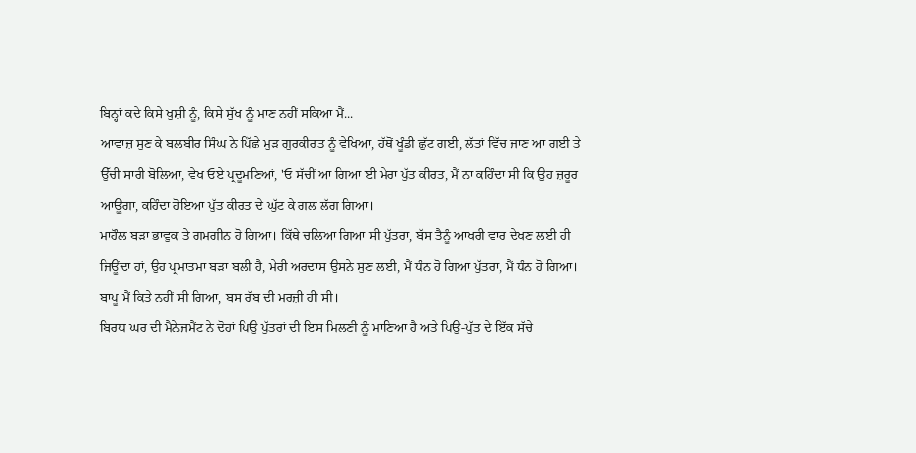ਬਿਨ੍ਹਾਂ ਕਦੇ ਕਿਸੇ ਖੁਸ਼ੀ ਨੂੰ, ਕਿਸੇ ਸੁੱਖ ਨੂੰ ਮਾਣ ਨਹੀਂ ਸਕਿਆ ਮੈਂ...
ਆਵਾਜ਼ ਸੁਣ ਕੇ ਬਲਬੀਰ ਸਿੰਘ ਨੇ ਪਿੱਛੇ ਮੁੜ ਗੁਰਕੀਰਤ ਨੂੰ ਵੇਖਿਆ, ਹੱਥੋਂ ਖੂੰਡੀ ਛੁੱਟ ਗਈ, ਲੱਤਾਂ ਵਿੱਚ ਜਾਣ ਆ ਗਈ ਤੇ ਉੱਚੀ ਸਾਰੀ ਬੋਲਿਆ, ਵੇਖ ਓਏ ਪ੍ਰਦੂਮਣਿਆਂ, 'ਓ ਸੱਚੀਂ ਆ ਗਿਆ ਈ ਮੇਰਾ ਪੁੱਤ ਕੀਰਤ, ਮੈਂ ਨਾ ਕਹਿੰਦਾ ਸੀ ਕਿ ਉਹ ਜ਼ਰੂਰ ਆਊਗਾ, ਕਹਿੰਦਾ ਹੋਇਆ ਪੁੱਤ ਕੀਰਤ ਦੇ ਘੁੱਟ ਕੇ ਗਲ ਲੱਗ ਗਿਆ।
ਮਾਹੌਲ ਬੜਾ ਭਾਵੁਕ ਤੇ ਗਮਗੀਨ ਹੋ ਗਿਆ। ਕਿੱਥੇ ਚਲਿਆ ਗਿਆ ਸੀ ਪੁੱਤਰਾ, ਬੱਸ ਤੈਨੂੰ ਆਖਰੀ ਵਾਰ ਦੇਖਣ ਲਈ ਹੀ ਜਿਊਂਦਾ ਹਾਂ, ਉਹ ਪ੍ਰਮਾਤਮਾ ਬੜਾ ਬਲੀ ਹੈ, ਮੇਰੀ ਅਰਦਾਸ ਉਸਨੇ ਸੁਣ ਲਈ, ਮੈਂ ਧੰਨ ਹੋ ਗਿਆ ਪੁੱਤਰਾ, ਮੈਂ ਧੰਨ ਹੋ ਗਿਆ।
ਬਾਪੂ ਮੈਂ ਕਿਤੇ ਨਹੀਂ ਸੀ ਗਿਆ, ਬਸ ਰੱਬ ਦੀ ਮਰਜ਼ੀ ਹੀ ਸੀ।
ਬਿਰਧ ਘਰ ਦੀ ਮੈਨੇਜਮੈਂਟ ਨੇ ਦੋਹਾਂ ਪਿਉ ਪੁੱਤਰਾਂ ਦੀ ਇਸ ਮਿਲਣੀ ਨੂੰ ਮਾਣਿਆ ਹੈ ਅਤੇ ਪਿਉ-ਪੁੱਤ ਦੇ ਇੱਕ ਸੱਚੇ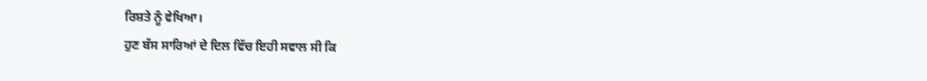ਰਿਸ਼ਤੇ ਨੂੰ ਵੇਖਿਆ।
ਹੁਣ ਬੱਸ ਸਾਰਿਆਂ ਦੇ ਦਿਲ ਵਿੱਚ ਇਹੀ ਸਵਾਲ ਸੀ ਕਿ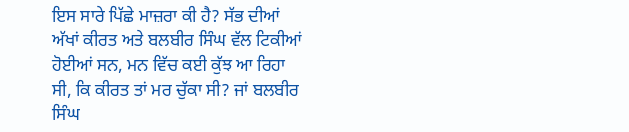ਇਸ ਸਾਰੇ ਪਿੱਛੇ ਮਾਜ਼ਰਾ ਕੀ ਹੈ? ਸੱਭ ਦੀਆਂ ਅੱਖਾਂ ਕੀਰਤ ਅਤੇ ਬਲਬੀਰ ਸਿੰਘ ਵੱਲ ਟਿਕੀਆਂ ਹੋਈਆਂ ਸਨ, ਮਨ ਵਿੱਚ ਕਈ ਕੁੱਝ ਆ ਰਿਹਾ ਸੀ, ਕਿ ਕੀਰਤ ਤਾਂ ਮਰ ਚੁੱਕਾ ਸੀ? ਜਾਂ ਬਲਬੀਰ ਸਿੰਘ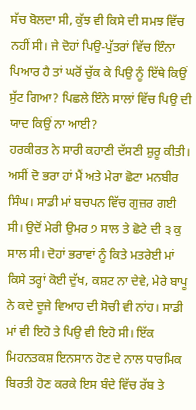ਸੱਚ ਬੋਲਦਾ ਸੀ, ਕੁੱਝ ਵੀ ਕਿਸੇ ਦੀ ਸਮਝ ਵਿੱਚ ਨਹੀਂ ਸੀ। ਜੇ ਦੋਹਾਂ ਪਿਉ-ਪੁੱਤਰਾਂ ਵਿੱਚ ਇੰਨਾ ਪਿਆਰ ਹੈ ਤਾਂ ਘਰੋਂ ਚੁੱਕ ਕੇ ਪਿਉ ਨੂੰ ਇੱਥੇ ਕਿਉਂ ਸੁੱਟ ਗਿਆ? ਪਿਛਲੇ ਇੰਨੇ ਸਾਲਾਂ ਵਿੱਚ ਪਿਉ ਦੀ ਯਾਦ ਕਿਉਂ ਨਾ ਆਈ?
ਹਰਕੀਰਤ ਨੇ ਸਾਰੀ ਕਹਾਣੀ ਦੱਸਣੀ ਸ਼ੁਰੂ ਕੀਤੀ। ਅਸੀਂ ਦੋ ਭਰਾ ਹਾਂ ਮੈਂ ਅਤੇ ਮੇਰਾ ਛੋਟਾ ਮਨਬੀਰ ਸਿੰਘ। ਸਾਡੀ ਮਾਂ ਬਚਪਨ ਵਿੱਚ ਗੁਜ਼ਰ ਗਈ ਸੀ। ਉਦੋਂ ਮੇਰੀ ਉਮਰ ੭ ਸਾਲ ਤੇ ਛੋਟੇ ਦੀ ੩ ਕੁ ਸਾਲ ਸੀ। ਦੋਹਾਂ ਭਰਾਵਾਂ ਨੂੰ ਕਿਤੇ ਮਤਰੇਈ ਮਾਂ ਕਿਸੇ ਤਰ੍ਹਾਂ ਕੋਈ ਦੁੱਖ, ਕਸ਼ਟ ਨਾ ਦੇਵੇ, ਮੇਰੇ ਬਾਪੂ ਨੇ ਕਦੇ ਦੂਜੇ ਵਿਆਹ ਦੀ ਸੋਚੀ ਵੀ ਨਾਂਹ। ਸਾਡੀ ਮਾਂ ਵੀ ਇਹੋ ਤੇ ਪਿਉ ਵੀ ਇਹੋ ਸੀ। ਇੱਕ ਮਿਹਨਤਕਸ਼ ਇਨਸਾਨ ਹੋਣ ਦੇ ਨਾਲ ਧਾਰਮਿਕ ਬਿਰਤੀ ਹੋਣ ਕਰਕੇ ਇਸ ਬੰਦੇ ਵਿੱਚ ਰੱਬ ਤੇ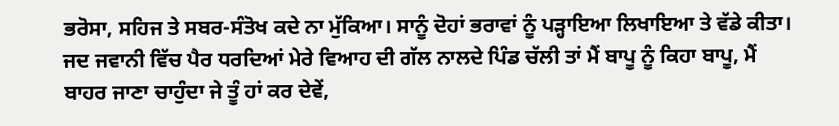ਭਰੋਸਾ, ਸਹਿਜ ਤੇ ਸਬਰ-ਸੰਤੋਖ ਕਦੇ ਨਾ ਮੁੱਕਿਆ। ਸਾਨੂੰ ਦੋਹਾਂ ਭਰਾਵਾਂ ਨੂੰ ਪੜ੍ਹਾਇਆ ਲਿਖਾਇਆ ਤੇ ਵੱਡੇ ਕੀਤਾ। ਜਦ ਜਵਾਨੀ ਵਿੱਚ ਪੈਰ ਧਰਦਿਆਂ ਮੇਰੇ ਵਿਆਹ ਦੀ ਗੱਲ ਨਾਲਦੇ ਪਿੰਡ ਚੱਲੀ ਤਾਂ ਮੈਂ ਬਾਪੂ ਨੂੰ ਕਿਹਾ ਬਾਪੂ, ਮੈਂ ਬਾਹਰ ਜਾਣਾ ਚਾਹੁੰਦਾ ਜੇ ਤੂੰ ਹਾਂ ਕਰ ਦੇਵੇਂ,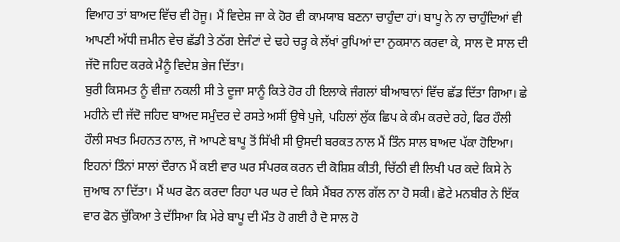ਵਿਆਹ ਤਾਂ ਬਾਅਦ ਵਿੱਚ ਵੀ ਹੋਜੂ। ਮੈਂ ਵਿਦੇਸ਼ ਜਾ ਕੇ ਹੋਰ ਵੀ ਕਾਮਯਾਬ ਬਣਨਾ ਚਾਹੁੰਦਾ ਹਾਂ। ਬਾਪੂ ਨੇ ਨਾ ਚਾਹੁੰਦਿਆਂ ਵੀ ਆਪਣੀ ਅੱਧੀ ਜ਼ਮੀਨ ਵੇਚ ਛੱਡੀ ਤੇ ਠੱਗ ਏਜੰਟਾਂ ਦੇ ਢਹੇ ਚੜ੍ਹ ਕੇ ਲੱਖਾਂ ਰੁਪਿਆਂ ਦਾ ਨੁਕਸਾਨ ਕਰਵਾ ਕੇ, ਸਾਲ ਦੋ ਸਾਲ ਦੀ ਜੱਦੋ ਜਹਿਦ ਕਰਕੇ ਮੈਨੂੰ ਵਿਦੇਸ਼ ਭੇਜ ਦਿੱਤਾ।
ਬੁਰੀ ਕਿਸਮਤ ਨੂੰ ਵੀਜ਼ਾ ਨਕਲੀ ਸੀ ਤੇ ਦੂਜਾ ਸਾਨੂੰ ਕਿਤੇ ਹੋਰ ਹੀ ਇਲਾਕੇ ਜੰਗਲਾਂ ਬੀਆਬਾਨਾਂ ਵਿੱਚ ਛੱਡ ਦਿੱਤਾ ਗਿਆ। ਛੇ ਮਹੀਨੇ ਦੀ ਜੱਦੋ ਜਹਿਦ ਬਾਅਦ ਸਮੁੰਦਰ ਦੇ ਰਸਤੇ ਅਸੀਂ ਉਥੇ ਪੁਜੇ, ਪਹਿਲਾਂ ਲੁੱਕ ਛਿਪ ਕੇ ਕੰਮ ਕਰਦੇ ਰਹੇ, ਫਿਰ ਹੌਲੀ ਹੌਲੀ ਸਖਤ ਮਿਹਨਤ ਨਾਲ, ਜੋ ਆਪਣੇ ਬਾਪੂ ਤੋਂ ਸਿੱਖੀ ਸੀ ਉਸਦੀ ਬਰਕਤ ਨਾਲ ਮੈਂ ਤਿੰਨ ਸਾਲ ਬਾਅਦ ਪੱਕਾ ਹੋਇਆ। ਇਹਨਾਂ ਤਿੰਨਾਂ ਸਾਲਾਂ ਦੌਰਾਨ ਮੈਂ ਕਈ ਵਾਰ ਘਰ ਸੰਪਰਕ ਕਰਨ ਦੀ ਕੋਸ਼ਿਸ਼ ਕੀਤੀ, ਚਿੱਠੀ ਵੀ ਲਿਖੀ ਪਰ ਕਦੇ ਕਿਸੇ ਨੇ ਜੁਆਬ ਨਾ ਦਿੱਤਾ। ਮੈਂ ਘਰ ਫੋਨ ਕਰਦਾ ਰਿਹਾ ਪਰ ਘਰ ਦੇ ਕਿਸੇ ਮੈਂਬਰ ਨਾਲ ਗੱਲ ਨਾ ਹੋ ਸਕੀ। ਛੋਟੇ ਮਨਬੀਰ ਨੇ ਇੱਕ ਵਾਰ ਫੋਨ ਚੁੱਕਿਆ ਤੇ ਦੱਸਿਆ ਕਿ ਮੇਰੇ ਬਾਪੂ ਦੀ ਮੌਤ ਹੋ ਗਈ ਹੈ ਦੋ ਸਾਲ ਹੋ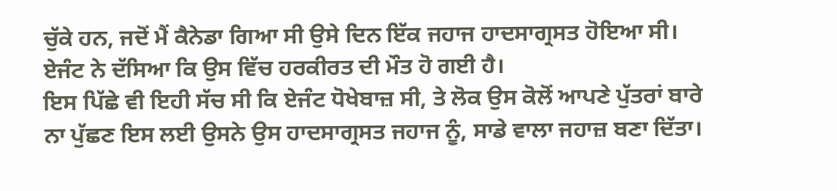ਚੁੱਕੇ ਹਨ, ਜਦੋਂ ਮੈਂ ਕੈਨੇਡਾ ਗਿਆ ਸੀ ਉਸੇ ਦਿਨ ਇੱਕ ਜਹਾਜ ਹਾਦਸਾਗ੍ਰਸਤ ਹੋਇਆ ਸੀ। ਏਜੰਟ ਨੇ ਦੱਸਿਆ ਕਿ ਉਸ ਵਿੱਚ ਹਰਕੀਰਤ ਦੀ ਮੌਤ ਹੋ ਗਈ ਹੈ।
ਇਸ ਪਿੱਛੇ ਵੀ ਇਹੀ ਸੱਚ ਸੀ ਕਿ ਏਜੰਟ ਧੋਖੇਬਾਜ਼ ਸੀ, ਤੇ ਲੋਕ ਉਸ ਕੋਲੋਂ ਆਪਣੇ ਪੁੱਤਰਾਂ ਬਾਰੇ ਨਾ ਪੁੱਛਣ ਇਸ ਲਈ ਉਸਨੇ ਉਸ ਹਾਦਸਾਗ੍ਰਸਤ ਜਹਾਜ ਨੂੰ, ਸਾਡੇ ਵਾਲਾ ਜਹਾਜ਼ ਬਣਾ ਦਿੱਤਾ।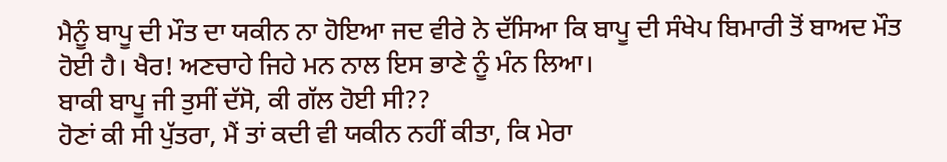ਮੈਨੂੰ ਬਾਪੂ ਦੀ ਮੌਤ ਦਾ ਯਕੀਨ ਨਾ ਹੋਇਆ ਜਦ ਵੀਰੇ ਨੇ ਦੱਸਿਆ ਕਿ ਬਾਪੂ ਦੀ ਸੰਖੇਪ ਬਿਮਾਰੀ ਤੋਂ ਬਾਅਦ ਮੌਤ ਹੋਈ ਹੈ। ਖੈਰ! ਅਣਚਾਹੇ ਜਿਹੇ ਮਨ ਨਾਲ ਇਸ ਭਾਣੇ ਨੂੰ ਮੰਨ ਲਿਆ।
ਬਾਕੀ ਬਾਪੂ ਜੀ ਤੁਸੀਂ ਦੱਸੋ, ਕੀ ਗੱਲ ਹੋਈ ਸੀ??
ਹੋਣਾਂ ਕੀ ਸੀ ਪੁੱਤਰਾ, ਮੈਂ ਤਾਂ ਕਦੀ ਵੀ ਯਕੀਨ ਨਹੀਂ ਕੀਤਾ, ਕਿ ਮੇਰਾ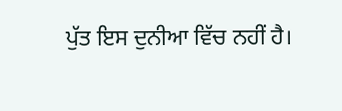ਪੁੱਤ ਇਸ ਦੁਨੀਆ ਵਿੱਚ ਨਹੀਂ ਹੈ।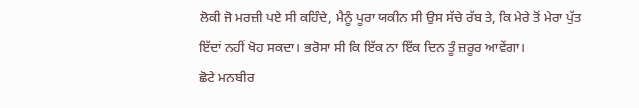ਲੋਕੀ ਜੋ ਮਰਜ਼ੀ ਪਏ ਸੀ ਕਹਿੰਦੇ, ਮੈਨੂੰ ਪੂਰਾ ਯਕੀਨ ਸੀ ਉਸ ਸੱਚੇ ਰੱਬ ਤੇ, ਕਿ ਮੇਰੇ ਤੋਂ ਮੇਰਾ ਪੁੱਤ ਇੱਦਾਂ ਨਹੀਂ ਖੋਹ ਸਕਦਾ। ਭਰੋਸਾ ਸੀ ਕਿ ਇੱਕ ਨਾ ਇੱਕ ਦਿਨ ਤੂੰ ਜ਼ਰੂਰ ਆਵੇਂਗਾ।
ਛੋਟੇ ਮਨਬੀਰ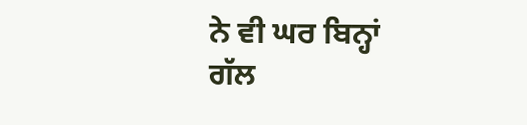ਨੇ ਵੀ ਘਰ ਬਿਨ੍ਹਾਂ ਗੱਲ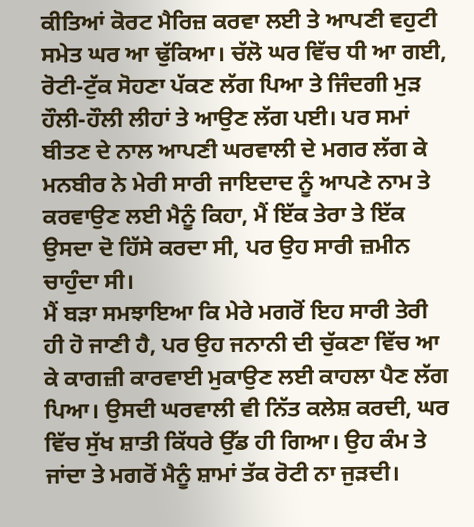ਕੀਤਿਆਂ ਕੋਰਟ ਮੈਰਿਜ਼ ਕਰਵਾ ਲਈ ਤੇ ਆਪਣੀ ਵਹੁਟੀ ਸਮੇਤ ਘਰ ਆ ਢੁੱਕਿਆ। ਚੱਲੋ ਘਰ ਵਿੱਚ ਧੀ ਆ ਗਈ, ਰੋਟੀ-ਟੁੱਕ ਸੋਹਣਾ ਪੱਕਣ ਲੱਗ ਪਿਆ ਤੇ ਜਿੰਦਗੀ ਮੁੜ ਹੌਲੀ-ਹੌਲੀ ਲੀਹਾਂ ਤੇ ਆਉਣ ਲੱਗ ਪਈ। ਪਰ ਸਮਾਂ ਬੀਤਣ ਦੇ ਨਾਲ ਆਪਣੀ ਘਰਵਾਲੀ ਦੇ ਮਗਰ ਲੱਗ ਕੇ ਮਨਬੀਰ ਨੇ ਮੇਰੀ ਸਾਰੀ ਜਾਇਦਾਦ ਨੂੰ ਆਪਣੇ ਨਾਮ ਤੇ ਕਰਵਾਉਣ ਲਈ ਮੈਨੂੰ ਕਿਹਾ, ਮੈਂ ਇੱਕ ਤੇਰਾ ਤੇ ਇੱਕ ਉਸਦਾ ਦੋ ਹਿੱਸੇ ਕਰਦਾ ਸੀ, ਪਰ ਉਹ ਸਾਰੀ ਜ਼ਮੀਨ ਚਾਹੁੰਦਾ ਸੀ।
ਮੈਂ ਬੜਾ ਸਮਝਾਇਆ ਕਿ ਮੇਰੇ ਮਗਰੋਂ ਇਹ ਸਾਰੀ ਤੇਰੀ ਹੀ ਹੋ ਜਾਣੀ ਹੈ, ਪਰ ਉਹ ਜਨਾਨੀ ਦੀ ਚੁੱਕਣਾ ਵਿੱਚ ਆ ਕੇ ਕਾਗਜ਼ੀ ਕਾਰਵਾਈ ਮੁਕਾਉਣ ਲਈ ਕਾਹਲਾ ਪੈਣ ਲੱਗ ਪਿਆ। ਉਸਦੀ ਘਰਵਾਲੀ ਵੀ ਨਿੱਤ ਕਲੇਸ਼ ਕਰਦੀ, ਘਰ ਵਿੱਚ ਸੁੱਖ ਸ਼ਾਤੀ ਕਿੱਧਰੇ ਉੱਡ ਹੀ ਗਿਆ। ਉਹ ਕੰਮ ਤੇ ਜਾਂਦਾ ਤੇ ਮਗਰੋਂ ਮੈਨੂੰ ਸ਼ਾਮਾਂ ਤੱਕ ਰੋਟੀ ਨਾ ਜੁੜਦੀ।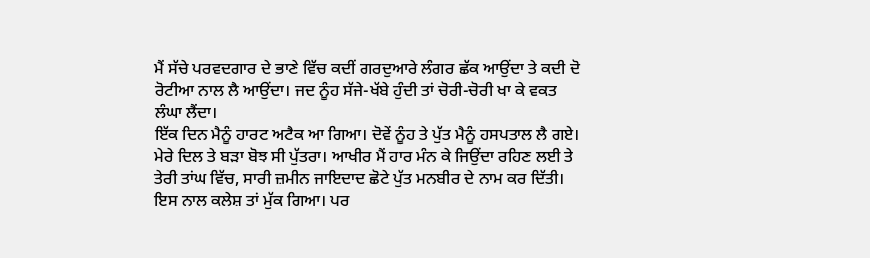ਮੈਂ ਸੱਚੇ ਪਰਵਦਗਾਰ ਦੇ ਭਾਣੇ ਵਿੱਚ ਕਦੀਂ ਗਰਦੁਆਰੇ ਲੰਗਰ ਛੱਕ ਆਉਂਦਾ ਤੇ ਕਦੀ ਦੋ ਰੋਟੀਆ ਨਾਲ ਲੈ ਆਉਂਦਾ। ਜਦ ਨੂੰਹ ਸੱਜੇ-ਖੱਬੇ ਹੁੰਦੀ ਤਾਂ ਚੋਰੀ-ਚੋਰੀ ਖਾ ਕੇ ਵਕਤ ਲੰਘਾ ਲੈਂਦਾ।
ਇੱਕ ਦਿਨ ਮੈਨੂੰ ਹਾਰਟ ਅਟੈਕ ਆ ਗਿਆ। ਦੋਵੇਂ ਨੂੰਹ ਤੇ ਪੁੱਤ ਮੈਨੂੰ ਹਸਪਤਾਲ ਲੈ ਗਏ। ਮੇਰੇ ਦਿਲ ਤੇ ਬੜਾ ਬੋਝ ਸੀ ਪੁੱਤਰਾ। ਆਖੀਰ ਮੈਂ ਹਾਰ ਮੰਨ ਕੇ ਜਿਉਂਦਾ ਰਹਿਣ ਲਈ ਤੇ ਤੇਰੀ ਤਾਂਘ ਵਿੱਚ, ਸਾਰੀ ਜ਼ਮੀਨ ਜਾਇਦਾਦ ਛੋਟੇ ਪੁੱਤ ਮਨਬੀਰ ਦੇ ਨਾਮ ਕਰ ਦਿੱਤੀ। ਇਸ ਨਾਲ ਕਲੇਸ਼ ਤਾਂ ਮੁੱਕ ਗਿਆ। ਪਰ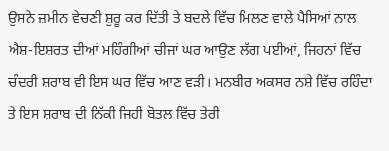ਉਸਨੇ ਜ਼ਮੀਨ ਵੇਚਣੀ ਸ਼ੁਰੂ ਕਰ ਦਿੱਤੀ ਤੇ ਬਦਲੇ ਵਿੱਚ ਮਿਲਣ ਵਾਲੇ ਪੈਸਿਆਂ ਨਾਲ ਐਸ਼-ਇਸ਼ਰਤ ਦੀਆਂ ਮਹਿੰਗੀਆਂ ਚੀਜਾਂ ਘਰ ਆਉਣ ਲੱਗ ਪਈਆਂ, ਜਿਹਨਾਂ ਵਿੱਚ ਚੰਦਰੀ ਸ਼ਰਾਬ ਵੀ ਇਸ ਘਰ ਵਿੱਚ ਆਣ ਵੜੀ। ਮਨਬੀਰ ਅਕਸਰ ਨਸ਼ੇ ਵਿੱਚ ਰਹਿੰਦਾ ਤੇ ਇਸ ਸ਼ਰਾਬ ਦੀ ਨਿੱਕੀ ਜਿਹੀ ਬੋਤਲ ਵਿੱਚ ਤੇਰੀ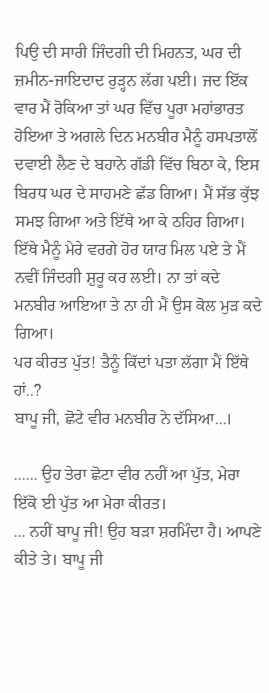ਪਿਉ ਦੀ ਸਾਰੀ ਜਿੰਦਗੀ ਦੀ ਮਿਹਨਤ, ਘਰ ਦੀ ਜ਼ਮੀਨ-ਜਾਇਦਾਦ ਰੁੜ੍ਹਨ ਲੱਗ ਪਈ। ਜਦ ਇੱਕ ਵਾਰ ਮੈਂ ਰੋਕਿਆ ਤਾਂ ਘਰ ਵਿੱਚ ਪੂਰਾ ਮਹਾਂਭਾਰਤ ਹੋਇਆ ਤੇ ਅਗਲੇ ਦਿਨ ਮਨਬੀਰ ਮੈਨੂੰ ਹਸਪਤਾਲੋਂ ਦਵਾਈ ਲੈਣ ਦੇ ਬਹਾਨੇ ਗੱਡੀ ਵਿੱਚ ਬਿਠਾ ਕੇ, ਇਸ ਬਿਰਧ ਘਰ ਦੇ ਸਾਹਮਣੇ ਛੱਡ ਗਿਆ। ਮੈਂ ਸੱਭ ਕੁੱਝ ਸਮਝ ਗਿਆ ਅਤੇ ਇੱਥੇ ਆ ਕੇ ਠਹਿਰ ਗਿਆ। ਇੱਥੇ ਮੈਨੂੰ ਮੇਰੇ ਵਰਗੇ ਹੋਰ ਯਾਰ ਮਿਲ ਪਏ ਤੇ ਮੈਂ ਨਵੀਂ ਜਿੰਦਗੀ ਸ਼ੁਰੂ ਕਰ ਲਈ। ਨਾ ਤਾਂ ਕਦੇ ਮਨਬੀਰ ਆਇਆ ਤੇ ਨਾ ਹੀ ਮੈਂ ਉਸ ਕੋਲ ਮੁੜ ਕਦੇ ਗਿਆ।
ਪਰ ਕੀਰਤ ਪੁੱਤ! ਤੈਨੂੰ ਕਿੱਦਾਂ ਪਤਾ ਲੱਗਾ ਮੈਂ ਇੱਥੇ ਹਾਂ..?
ਬਾਪੂ ਜੀ, ਛੋਟੇ ਵੀਰ ਮਨਬੀਰ ਨੇ ਦੱਸਿਆ...।

...... ਉਹ ਤੇਰਾ ਛੋਟਾ ਵੀਰ ਨਹੀਂ ਆ ਪੁੱਤ, ਮੇਰਾ ਇੱਕੋ ਈ ਪੁੱਤ ਆ ਮੇਰਾ ਕੀਰਤ।
... ਨਹੀਂ ਬਾਪੂ ਜੀ! ਉਹ ਬੜਾ ਸ਼ਰਮਿੰਦਾ ਹੈ। ਆਪਣੇ ਕੀਤੇ ਤੇ। ਬਾਪੂ ਜੀ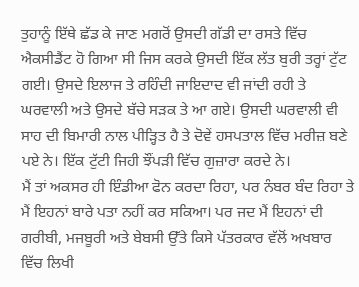ਤੁਹਾਨੂੰ ਇੱਥੇ ਛੱਡ ਕੇ ਜਾਣ ਮਗਰੋਂ ਉਸਦੀ ਗੱਡੀ ਦਾ ਰਸਤੇ ਵਿੱਚ ਐਕਸੀਡੈਂਟ ਹੋ ਗਿਆ ਸੀ ਜਿਸ ਕਰਕੇ ਉਸਦੀ ਇੱਕ ਲੱਤ ਬੁਰੀ ਤਰ੍ਹਾਂ ਟੁੱਟ ਗਈ। ਉਸਦੇ ਇਲਾਜ ਤੇ ਰਹਿੰਦੀ ਜਾਇਦਾਦ ਵੀ ਜਾਂਦੀ ਰਹੀ ਤੇ ਘਰਵਾਲੀ ਅਤੇ ਉਸਦੇ ਬੱਚੇ ਸੜਕ ਤੇ ਆ ਗਏ। ਉਸਦੀ ਘਰਵਾਲੀ ਵੀ ਸਾਹ ਦੀ ਬਿਮਾਰੀ ਨਾਲ ਪੀੜ੍ਹਿਤ ਹੈ ਤੇ ਦੋਵੇਂ ਹਸਪਤਾਲ ਵਿੱਚ ਮਰੀਜ਼ ਬਣੇ ਪਏ ਨੇ। ਇੱਕ ਟੁੱਟੀ ਜਿਹੀ ਝੌਂਪੜੀ ਵਿੱਚ ਗੁਜ਼ਾਰਾ ਕਰਦੇ ਨੇ।
ਮੈਂ ਤਾਂ ਅਕਸਰ ਹੀ ਇੰਡੀਆ ਫੋਨ ਕਰਦਾ ਰਿਹਾ, ਪਰ ਨੰਬਰ ਬੰਦ ਰਿਹਾ ਤੇ ਮੈਂ ਇਹਨਾਂ ਬਾਰੇ ਪਤਾ ਨਹੀਂ ਕਰ ਸਕਿਆ। ਪਰ ਜਦ ਮੈਂ ਇਹਨਾਂ ਦੀ ਗਰੀਬੀ, ਮਜਬੂਰੀ ਅਤੇ ਬੇਬਸੀ ਉੱਤੇ ਕਿਸੇ ਪੱਤਰਕਾਰ ਵੱਲੋਂ ਅਖਬਾਰ ਵਿੱਚ ਲਿਖੀ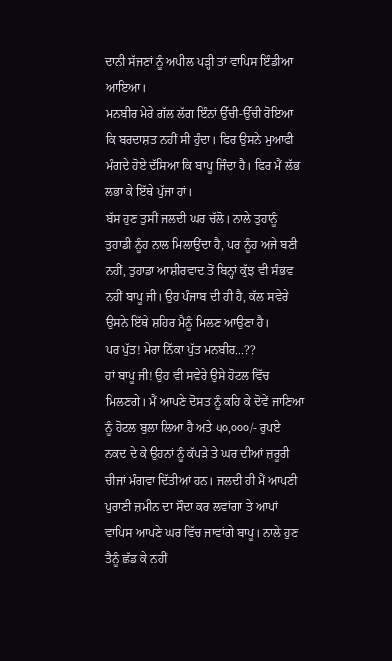ਦਾਨੀ ਸੱਜਣਾਂ ਨੂੰ ਅਪੀਲ ਪੜ੍ਹੀ ਤਾਂ ਵਾਪਿਸ ਇੰਡੀਆ ਆਇਆ।
ਮਨਬੀਰ ਮੇਰੇ ਗੱਲ ਲੱਗ ਇੰਨਾਂ ਉੱਚੀ-ਉੱਚੀ ਰੋਇਆ ਕਿ ਬਰਦਾਸ਼ਤ ਨਹੀਂ ਸੀ ਹੁੰਦਾ। ਫਿਰ ਉਸਨੇ ਮੁਆਫੀ ਮੰਗਦੇ ਹੋਏ ਦੱਸਿਆ ਕਿ ਬਾਪੂ ਜਿੰਦਾ ਹੈ। ਫਿਰ ਮੈਂ ਲੱਭ ਲਭਾ ਕੇ ਇੱਥੇ ਪੁੱਜਾ ਹਾਂ।
ਬੱਸ ਹੁਣ ਤੁਸੀਂ ਜਲਦੀ ਘਰ ਚੱਲੋ। ਨਾਲੇ ਤੁਹਾਨੂੰ ਤੁਹਾਡੀ ਨੂੰਹ ਨਾਲ ਮਿਲਾਉਂਦਾ ਹੈ, ਪਰ ਨੂੰਹ ਅਜੇ ਬਣੀ ਨਹੀਂ, ਤੁਹਾਡਾ ਆਸ਼ੀਰਵਾਦ ਤੋਂ ਬਿਨ੍ਹਾਂ ਕੁੱਝ ਵੀ ਸੰਭਵ ਨਹੀਂ ਬਾਪੂ ਜੀ। ਉਹ ਪੰਜਾਬ ਦੀ ਹੀ ਹੈ, ਕੱਲ ਸਵੇਰੇ ਉਸਨੇ ਇੱਥੇ ਸ਼ਹਿਰ ਮੈਨੂੰ ਮਿਲਣ ਆਉਣਾ ਹੈ।
ਪਰ ਪੁੱਤ! ਮੇਰਾ ਨਿੱਕਾ ਪੁੱਤ ਮਨਬੀਰ...??
ਹਾਂ ਬਾਪੂ ਜੀ! ਉਹ ਵੀ ਸਵੇਰੇ ਉਸੇ ਹੋਟਲ ਵਿੱਚ ਮਿਲਣਗੇ। ਮੈਂ ਆਪਣੇ ਦੋਸਤ ਨੂੰ ਕਹਿ ਕੇ ਦੋਵੇਂ ਜਾਣਿਆ ਨੂੰ ਹੋਟਲ ਬੁਲਾ ਲਿਆ ਹੈ ਅਤੇ ੫੦,੦੦੦/- ਰੁਪਏ ਨਕਦ ਦੇ ਕੇ ਉਹਨਾਂ ਨੂੰ ਕੱਪੜੇ ਤੇ ਘਰ ਦੀਆਂ ਜ਼ਰੂਰੀ ਚੀਜਾਂ ਮੰਗਵਾ ਦਿੱਤੀਆਂ ਹਨ। ਜਲਦੀ ਹੀ ਮੈਂ ਆਪਣੀ ਪੁਰਾਣੀ ਜ਼ਮੀਨ ਦਾ ਸੌਦਾ ਕਰ ਲਵਾਂਗਾ ਤੇ ਆਪਾਂ ਵਾਪਿਸ ਆਪਣੇ ਘਰ ਵਿੱਚ ਜਾਵਾਂਗੇ ਬਾਪੂ। ਨਾਲੇ ਹੁਣ ਤੈਨੂੰ ਛੱਡ ਕੇ ਨਹੀਂ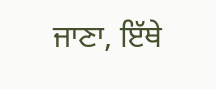ਜਾਣਾ, ਇੱਥੇ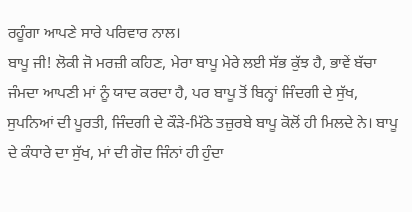ਰਹੂੰਗਾ ਆਪਣੇ ਸਾਰੇ ਪਰਿਵਾਰ ਨਾਲ।
ਬਾਪੂ ਜੀ! ਲੋਕੀ ਜੋ ਮਰਜ਼ੀ ਕਹਿਣ, ਮੇਰਾ ਬਾਪੂ ਮੇਰੇ ਲਈ ਸੱਭ ਕੁੱਝ ਹੈ, ਭਾਵੇਂ ਬੱਚਾ ਜੰਮਦਾ ਆਪਣੀ ਮਾਂ ਨੂੰ ਯਾਦ ਕਰਦਾ ਹੈ, ਪਰ ਬਾਪੂ ਤੋਂ ਬਿਨ੍ਹਾਂ ਜਿੰਦਗੀ ਦੇ ਸੁੱਖ, ਸੁਪਨਿਆਂ ਦੀ ਪੂਰਤੀ, ਜਿੰਦਗੀ ਦੇ ਕੌੜੇ-ਮਿੱਠੇ ਤਜ਼ੁਰਬੇ ਬਾਪੂ ਕੋਲੋਂ ਹੀ ਮਿਲਦੇ ਨੇ। ਬਾਪੂ ਦੇ ਕੰਧਾਰੇ ਦਾ ਸੁੱਖ, ਮਾਂ ਦੀ ਗੋਦ ਜਿੰਨਾਂ ਹੀ ਹੁੰਦਾ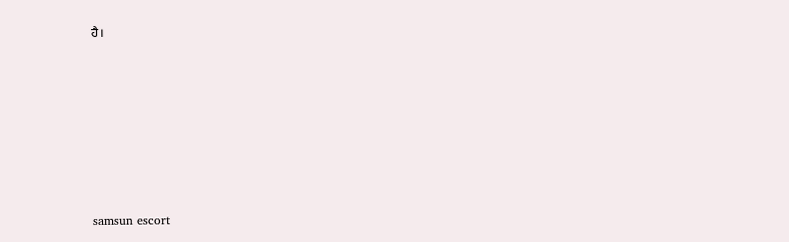ਹੈ।







samsun escort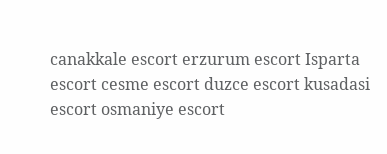canakkale escort erzurum escort Isparta escort cesme escort duzce escort kusadasi escort osmaniye escort